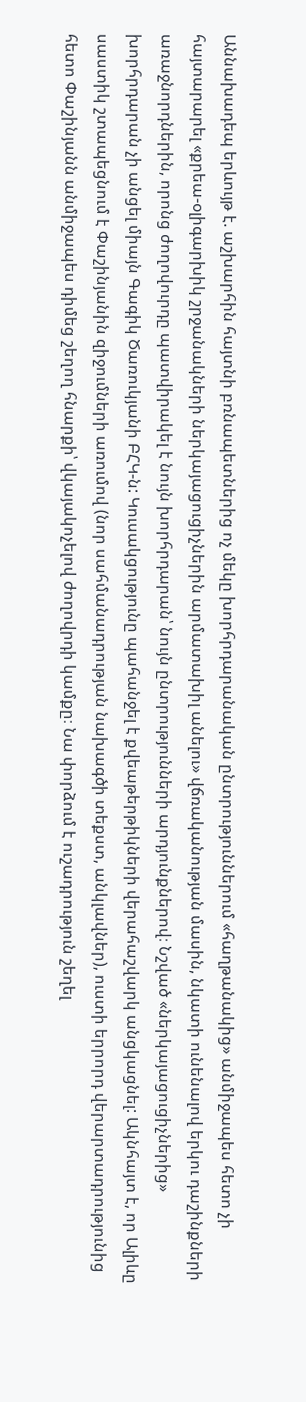Աննախադեպ երևույթ է. աշխարհին հայտնի բռնապետներից ոչ մեկը խորհրդարանական ընտրություններում «հաղթանակից» անմիջապես հետո չի հայտարարել «քրեա-օլիգարխիկ շրջանակների ներկայացուցիչներին արմատախիլ անելու» վճռականության մասին, նկատի ունենալով երկու դաշինքների առաջնորդներին, որոնց ժողովուրդը պատվիրակել է նույն խորհրդարան՝ նույն ընտրությունների արդյունքներով։ Նշված «ներկայացուցիչներից» խորհրդարան չի անցել միայն Գագիկ Ծառուկյանի ԲՀԿ-ն: Կուսակցությունը պահանջել է քվեաթերթիկների վերահաշվարկ անցկացնել: Ակնհայտ է, որ Ալիևը սաստիկ շտապեցնում է Փաշինյանին զիջումների առումով (նոր սահմանադրության նախագծի տեքստ, անկլավներ), ուստի երրորդ վերարտադրությունից հետո Փաշինյանն անմիջապես դիմեց շեղող հնարքի՝ վկայակոչելով ժողովրդի կամքը։ Նա փորձում է ուշադրություն շեղել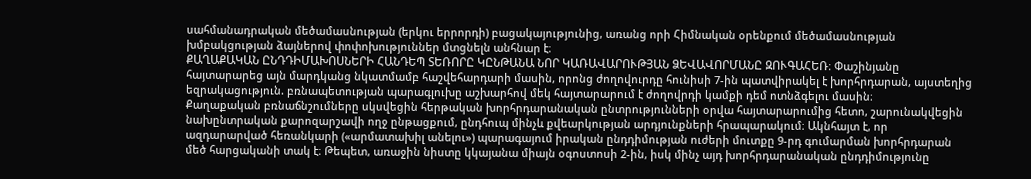սահմանադրական մեծամասնության (երկու երրորդի) բացակայությունից, առանց որի Հիմնական օրենքում մեծամասնության խմբակցության ձայներով փոփոխություններ մտցնելն անհնար է։
ՔԱՂԱՔԱԿԱՆ ԸՆԴԴԻՄԱԽՈՍՆԵՐԻ ՀԱՆԴԵՊ ՏԵՌՈՐԸ ԿԸՆԹԱՆԱ ՆՈՐ ԿԱՌԱՎԱՐՈՒԹՅԱՆ ՁԵՎԱՎՈՐՄԱՆԸ ԶՈՒԳԱՀԵՌ։ Փաշինյանը հայտարարեց այն մարդկանց նկատմամբ հաշվեհարդարի մասին, որոնց ժողովուրդը հունիսի 7-ին պատվիրակել է խորհրդարան, այստեղից եզրակացություն. բռնապետության պարագլուխը աշխարհով մեկ հայտարարում է ժողովրդի կամքի դեմ ոտնձգելու մասին։
Քաղաքական բռնաճնշումները սկսվեցին հերթական խորհրդարանական ընտրությունների օրվա հայտարարումից հետո, շարունակվեցին նախընտրական քարոզարշավի ողջ ընթացքում, ընդհուպ մինչև քվեարկության արդյունքների հրապարակում։ Ակնհայտ է, որ ազդարարված հեռանկարի («արմատախիլ անելու») պարագայում իրական ընդդիմության ուժերի մուտքը 9-րդ գումարման խորհրդարան մեծ հարցականի տակ է։ Թեպետ, առաջին նիստը կկայանա միայն օգոստոսի 2-ին, իսկ մինչ այդ խորհրդարանական ընդդիմությունը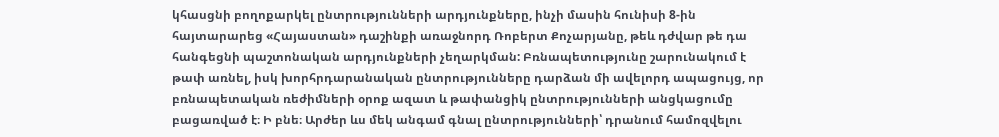կհասցնի բողոքարկել ընտրությունների արդյունքները, ինչի մասին հունիսի 8-ին հայտարարեց «Հայաստան» դաշինքի առաջնորդ Ռոբերտ Քոչարյանը, թեև դժվար թե դա հանգեցնի պաշտոնական արդյունքների չեղարկման: Բռնապետությունը շարունակում է թափ առնել, իսկ խորհրդարանական ընտրությունները դարձան մի ավելորդ ապացույց, որ բռնապետական ռեժիմների օրոք ազատ և թափանցիկ ընտրությունների անցկացումը բացառված է։ Ի բնե։ Արժեր ևս մեկ անգամ գնալ ընտրությունների՝ դրանում համոզվելու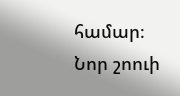համար։
Նոր շոուի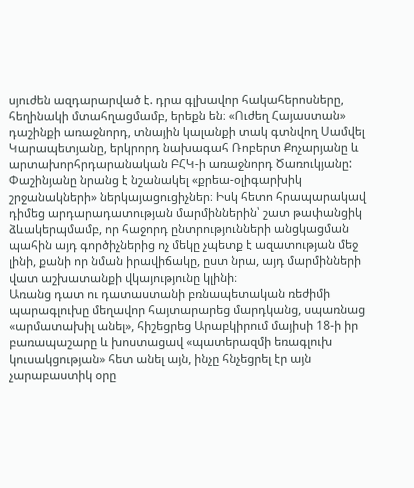սյուժեն ազդարարված է. դրա գլխավոր հակահերոսները, հեղինակի մտահղացմամբ, երեքն են։ «Ուժեղ Հայաստան» դաշինքի առաջնորդ, տնային կալանքի տակ գտնվող Սամվել Կարապետյանը, երկրորդ նախագահ Ռոբերտ Քոչարյանը և արտախորհրդարանական ԲՀԿ-ի առաջնորդ Ծառուկյանը: Փաշինյանը նրանց է նշանակել «քրեա-օլիգարխիկ շրջանակների» ներկայացուցիչներ։ Իսկ հետո հրապարակավ դիմեց արդարադատության մարմիններին՝ շատ թափանցիկ ձևակերպմամբ, որ հաջորդ ընտրությունների անցկացման պահին այդ գործիչներից ոչ մեկը չպետք է ազատության մեջ լինի, քանի որ նման իրավիճակը, ըստ նրա, այդ մարմինների վատ աշխատանքի վկայությունը կլինի։
Առանց դատ ու դատաստանի բռնապետական ռեժիմի պարագլուխը մեղավոր հայտարարեց մարդկանց, սպառնաց «արմատախիլ անել», հիշեցրեց Արաբկիրում մայիսի 18-ի իր բառապաշարը և խոստացավ «պատերազմի եռագլուխ կուսակցության» հետ անել այն, ինչը հնչեցրել էր այն չարաբաստիկ օրը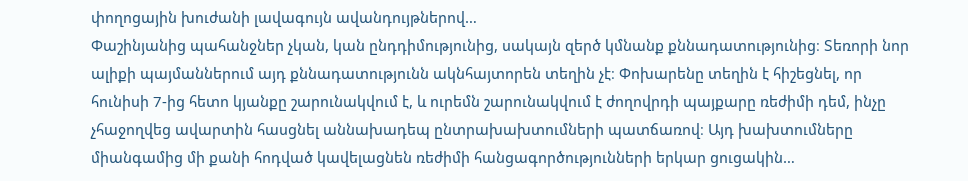փողոցային խուժանի լավագույն ավանդույթներով…
Փաշինյանից պահանջներ չկան, կան ընդդիմությունից, սակայն զերծ կմնանք քննադատությունից։ Տեռորի նոր ալիքի պայմաններում այդ քննադատությունն ակնհայտորեն տեղին չէ։ Փոխարենը տեղին է հիշեցնել, որ հունիսի 7-ից հետո կյանքը շարունակվում է, և ուրեմն շարունակվում է ժողովրդի պայքարը ռեժիմի դեմ, ինչը չհաջողվեց ավարտին հասցնել աննախադեպ ընտրախախտումների պատճառով։ Այդ խախտումները միանգամից մի քանի հոդված կավելացնեն ռեժիմի հանցագործությունների երկար ցուցակին…